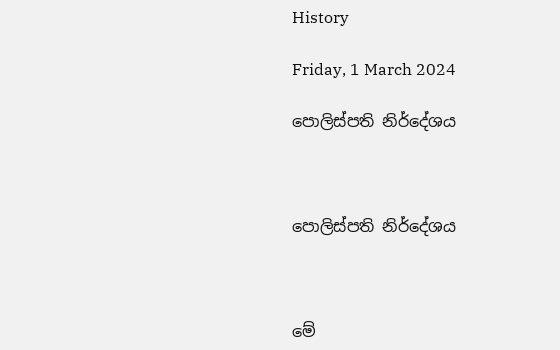History

Friday, 1 March 2024

පොලිස්පති නිර්දේශය



පොලිස්පති නිර්දේශය



මේ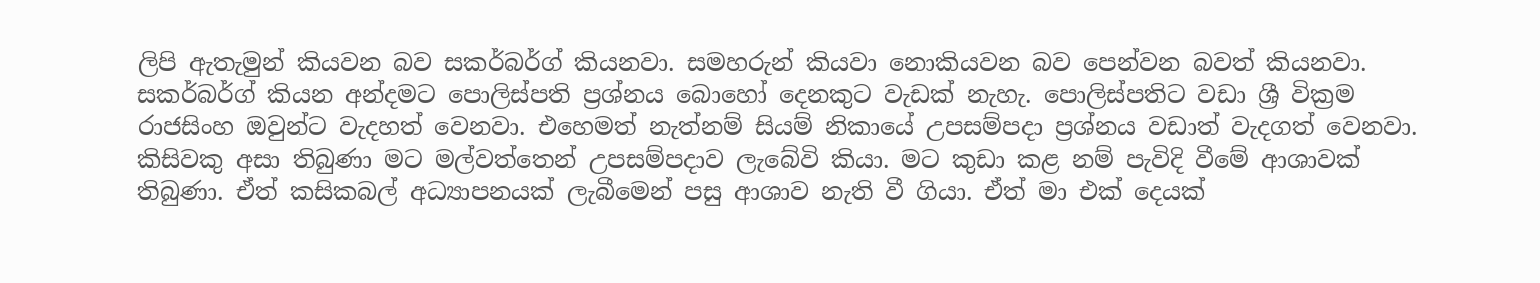ලිපි ඇතැමුන් කියවන බව සකර්බර්ග් කියනවා. සමහරුන් කියවා නොකියවන බව පෙන්වන බවත් කියනවා. සකර්බර්ග් කියන අන්දමට පොලිස්පති ප්‍රශ්නය බොහෝ දෙනකුට වැඩක් නැහැ. පොලිස්පතිට වඩා ශ්‍රී වික්‍රම රාජසිංහ ඔවුන්ට වැදහත් වෙනවා. එහෙමත් නැත්නම් සියම් නිකායේ උපසම්පදා ප්‍රශ්නය වඩාත් වැදගත් වෙනවා. කිසිවකු අසා තිබුණා මට මල්වත්තෙන් උපසම්පදාව ලැබේවි කියා. මට කුඩා කළ නම් පැවිදි වීමේ ආශාවක් තිබුණා. ඒත් කසිකබල් අධ්‍යාපනයක් ලැබීමෙන් පසු ආශාව නැති වී ගියා. ඒත් මා එක් දෙයක්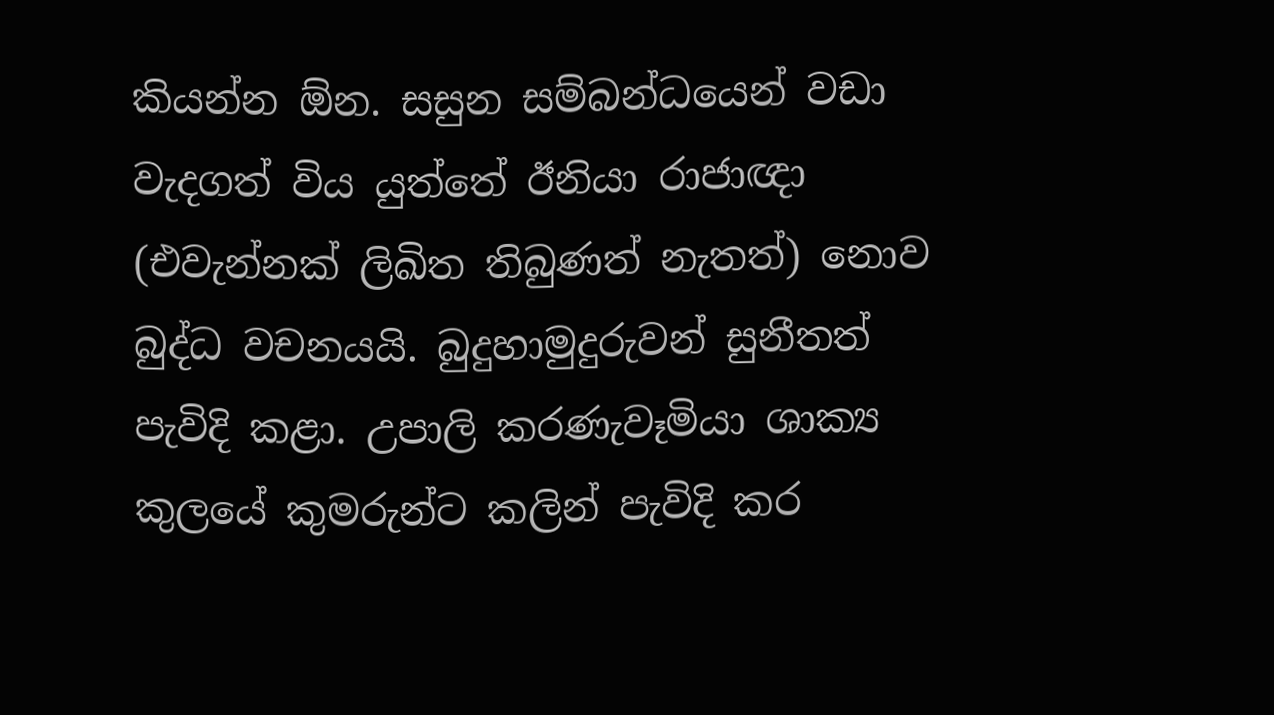කියන්න ඕන. සසුන සම්බන්ධයෙන් වඩා වැදගත් විය යුත්තේ ඊනියා රාජාඥා (එවැන්නක් ලිඛිත තිබුණත් නැතත්) නොව බුද්ධ වචනයයි. බුදුහාමුදුරුවන් සුනීතත් පැවිදි කළා. උපාලි කරණැවෑමියා ශාක්‍ය කුලයේ කුමරුන්ට කලින් පැවිදි කර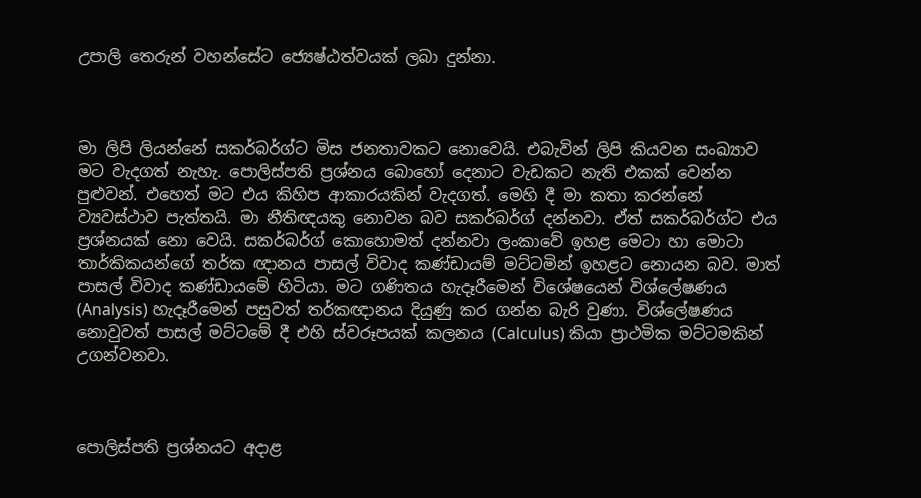උපාලි තෙරුන් වහන්සේට ජ්‍යෙෂ්ඨත්වයක් ලබා දුන්නා.



මා ලිපි ලියන්නේ සකර්බර්ග්ට මිස ජනතාවකට නොවෙයි. එබැවින් ලිපි කියවන සංඛ්‍යාව මට වැදගත් නැහැ. පොලිස්පති ප්‍රශ්නය බොහෝ දෙනාට වැඩකට නැති එකක් වෙන්න පුළුවන්. එහෙත් මට එය කිහිප ආකාරයකින් වැදගත්. මෙහි දී මා කතා කරන්නේ ව්‍යවස්ථාව පැත්තයි. මා නීතිඥයකු නොවන බව සකර්බර්ග් දන්නවා. ඒත් සකර්බර්ග්ට එය ප්‍රශ්නයක් නො වෙයි. සකර්බර්ග් කොහොමත් දන්නවා ලංකාවේ ඉහළ මෙටා හා මොටා තාර්කිකයන්ගේ තර්ක ඥානය පාසල් විවාද කණ්ඩායම් මට්ටමින් ඉහළට නොයන බව. මාත් පාසල් විවාද කණ්ඩායමේ හිටියා. මට ගණිතය හැදෑරීමෙන් විශේෂයෙන් විශ්ලේෂණය  (Analysis) හැදෑරීමෙන් පසුවත් තර්කඥානය දියුණු කර ගන්න බැරි වුණා. විශ්ලේෂණය නොවුවත් පාසල් මට්ටමේ දී එහි ස්වරූපයක් කලනය (Calculus) කියා ප්‍රාථමික මට්ටමකින් උගන්වනවා.



පොලිස්පති ප්‍රශ්නයට අදාළ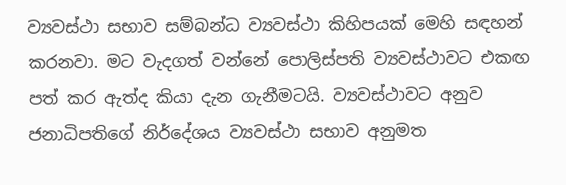ව්‍යවස්ථා සභාව සම්බන්ධ ව්‍යවස්ථා කිහිපයක් මෙහි සඳහන් කරනවා. මට වැදගත් වන්නේ පොලිස්පති ව්‍යවස්ථාවට එකඟ පත් කර ඇත්ද කියා දැන ගැනීමටයි. ව්‍යවස්ථාවට අනුව ජනාධිපතිගේ නිර්දේශය ව්‍යවස්ථා සභාව අනුමත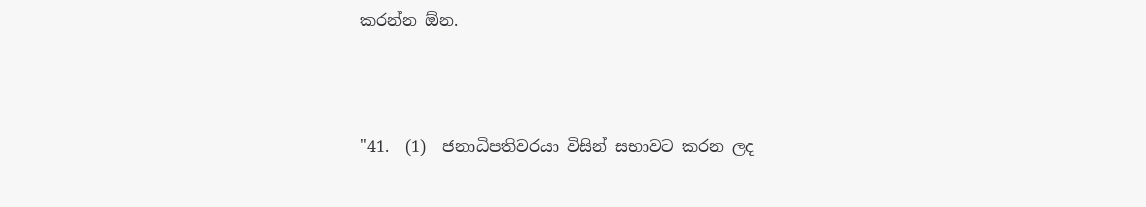කරන්න ඕන.



"41.  (1)  ජනාධිපතිවරයා විසින් සභාවට කරන ලද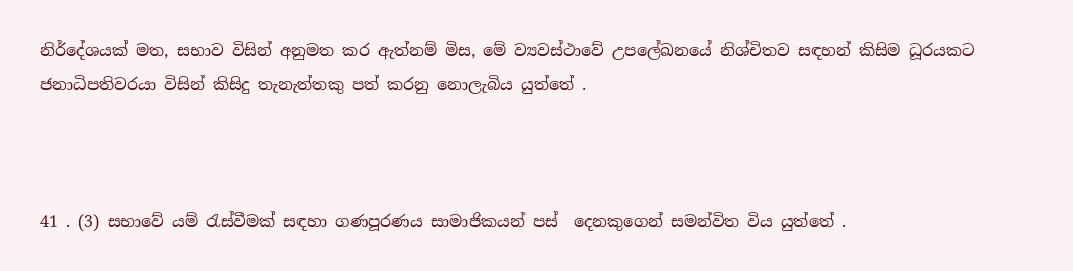නිර්දේශයක් මත, සභාව විසින් අනුමත කර ඇත්නම් මිස, මේ ව්‍යවස්ථාවේ උපලේඛනයේ නිශ්චිතව සඳහන් කිසිම ධූරයකට ජනාධිපතිවරයා විසින් කිසිදු තැනැත්තකු පත් කරනු නොලැබිය යුත්තේ .



41 . (3) සභාවේ යම් රැස්වීමක් සඳහා ගණපූරණය සාමාජිකයන් පස්  දෙනකුගෙන් සමන්විත විය යුත්තේ .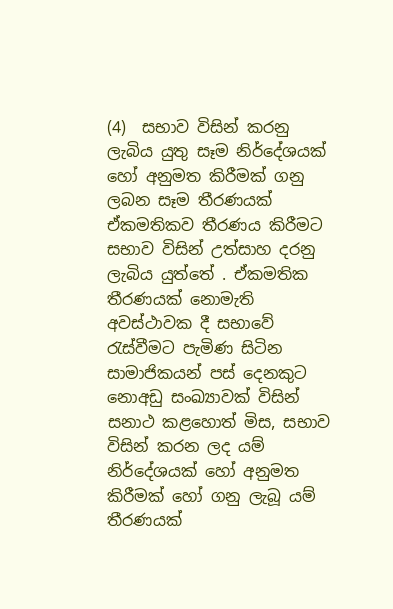(4)  සභාව විසින් කරනු ලැබිය යුතු සෑම නිර්දේශයක් හෝ අනුමත කිරීමක් ගනු ලබන සෑම තීරණයක් ඒකමතිකව තීරණය කිරීමට සභාව විසින් උත්සාහ දරනු ලැබිය යුත්තේ . ඒකමතික තීරණයක් නොමැති අවස්ථාවක දී සභාවේ රැස්වීමට පැමිණ සිටින සාමාජිකයන් පස් දෙනකුට නොඅඩු සංඛ්‍යාවක් විසින් සනාථ කළහොත් මිස, සභාව විසින් කරන ලද යම් නිර්දේශයක් හෝ අනුමත කිරීමක් හෝ ගනු ලැබූ යම් තීරණයක්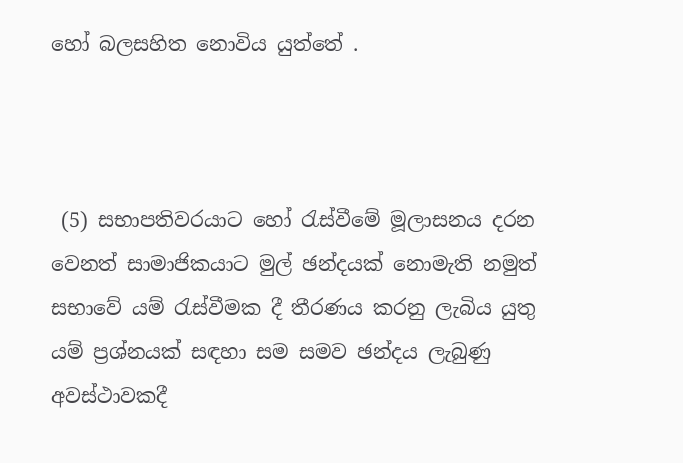හෝ බලසහිත නොවිය යුත්තේ .



 (5) සභාපතිවරයාට හෝ රැස්වීමේ මූලාසනය දරන වෙනත් සාමාජිකයාට මුල් ඡන්දයක් නොමැති නමුත් සභාවේ යම් රැස්වීමක දී තීරණය කරනු ලැබිය යුතු යම් ප්‍රශ්නයක් සඳහා සම සමව ඡන්දය ලැබුණු අවස්ථාවකදී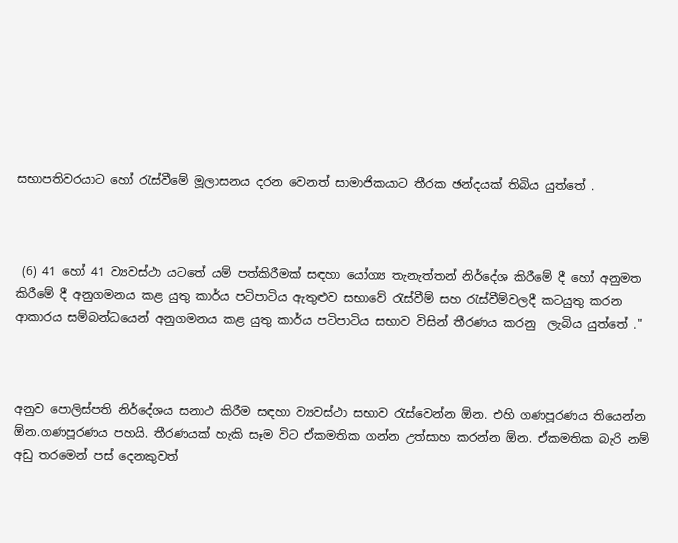සභාපතිවරයාට හෝ රැස්වීමේ මූලාසනය දරන වෙනත් සාමාජිකයාට තීරක ඡන්දයක් තිබිය යුත්තේ .



 (6) 41 හෝ 41 ව්‍යවස්ථා යටතේ යම් පත්කිරීමක් සඳහා යෝග්‍ය තැනැත්තන් නිර්දේශ කිරීමේ දී හෝ අනුමත කිරීමේ දී අනුගමනය කළ යුතු කාර්ය පටිපාටිය ඇතුළුව සභාවේ රැස්වීම් සහ රැස්වීම්වලදී කටයුතු කරන ආකාරය සම්බන්ධයෙන් අනුගමනය කළ යුතු කාර්ය පටිපාටිය සභාව විසින් තීරණය කරනු  ලැබිය යුත්තේ ."



අනුව පොලිස්පති නිර්දේශය සනාථ කිරීම සඳහා ව්‍යවස්ථා සභාව රැස්වෙන්න ඕන. එහි ගණපූරණය තියෙන්න ඕන.ගණපූරණය පහයි. තීරණයක් හැකි සෑම විට ඒකමතික ගන්න උත්සාහ කරන්න ඕන. ඒකමතික බැරි නම් අඩු තරමෙන් පස් දෙනකුවත්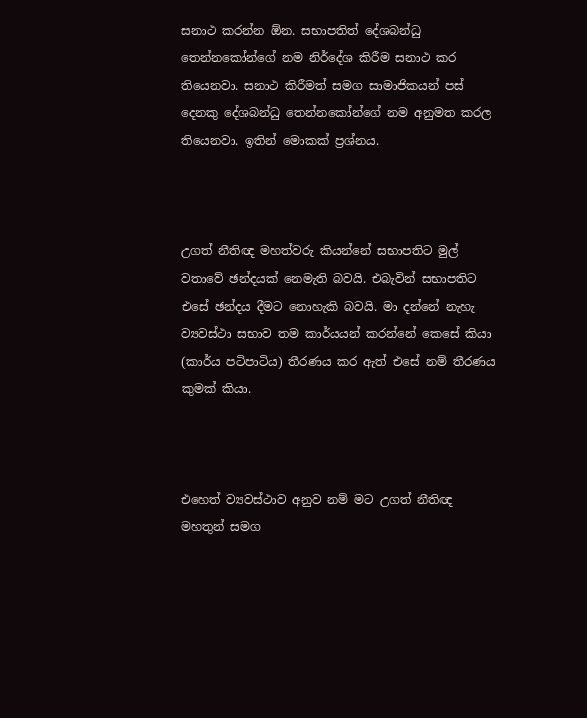සනාථ කරන්න ඕන. සභාපතිත් දේශබන්ධු තෙන්නකෝන්ගේ නම නිර්දේශ කිරීම සනාථ කර තියෙනවා. සනාථ කිරීමත් සමග සාමාජිකයන් පස් දෙනකු දේශබන්ධු තෙන්නකෝන්ගේ නම අනුමත කරල තියෙනවා. ඉතින් මොකක් ප්‍රශ්නය.



උගත් නීතිඥ මහත්වරු කියන්නේ සභාපතිට මුල් වතාවේ ඡන්දයක් නෙමැති බවයි. එබැවින් සභාපතිට එසේ ඡන්දය දීමට නොහැකි බවයි. මා දන්නේ නැහැ ව්‍යවස්ථා සභාව තම කාර්යයන් කරන්නේ කෙසේ කියා (කාර්ය පටිපාටිය) තීරණය කර ඇත් එසේ නම් තීරණය කුමක් කියා.



එහෙත් ව්‍යවස්ථාව අනුව නම් මට උගත් නීතිඥ මහතුන් සමග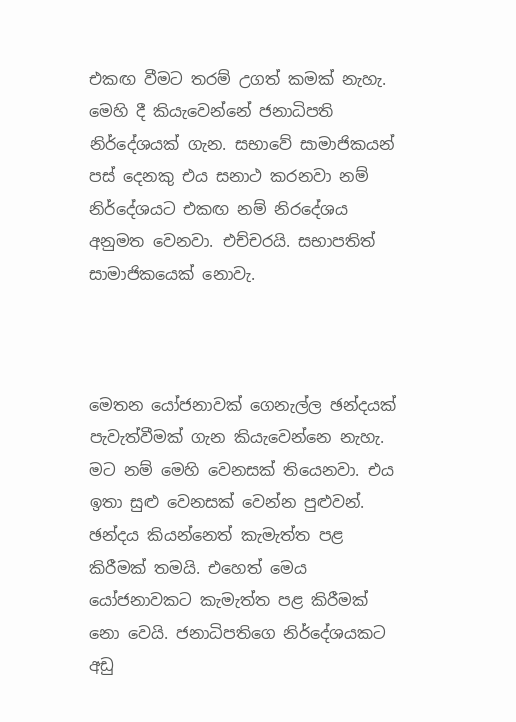එකඟ වීමට තරම් උගත් කමක් නැහැ.  මෙහි දී කියැවෙන්නේ ජනාධිපති නිර්දේශයක් ගැන. සභාවේ සාමාජිකයන් පස් දෙනකු එය සනාථ කරනවා නම් නිර්දේශයට එකඟ නම් නිරදේශය අනුමත වෙනවා. එච්චරයි. සභාපතිත් සාමාජිකයෙක් නොවැ.



මෙතන යෝජනාවක් ගෙනැල්ල ඡන්දයක් පැවැත්වීමක් ගැන කියැවෙන්නෙ නැහැ. මට නම් මෙහි වෙනසක් තියෙනවා. එය ඉතා සුළු වෙනසක් වෙන්න පුළුවන්. ඡන්දය කියන්නෙත් කැමැත්ත පළ කිරීමක් තමයි. එහෙත් මෙය යෝජනාවකට කැමැත්ත පළ කිරීමක් නො වෙයි. ජනාධිපතිගෙ නිර්දේශයකට  අඩු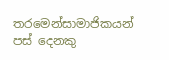තරමෙන්සාමාජිකයන්  පස් දෙනකු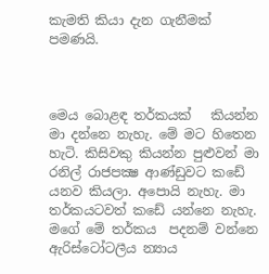කැමති කියා දැන ගැනීමක් පමණයි.



මෙය බොළඳ තර්කයක්   කියන්න මා දන්නෙ නැහැ. මේ මට හිතෙන හැටි. කිසිවකු කියන්න පුළුවන් මා රනිල් රාජපක්‍ෂ ආණ්ඩුවට කඩේ යනව කියලා. අපොයි නැහැ. මා තර්කයටවත් කඩේ යන්නෙ නැහැ. මගේ මේ තර්කය  පදනම් වන්නෙ ඇරිස්ටෝටලීය න්‍යාය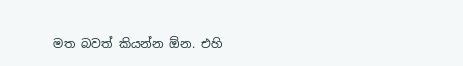මත බවත් කියන්න ඕන. එහි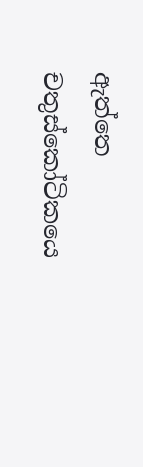ඇත්තෙ චතුස්කෝටිකයෙ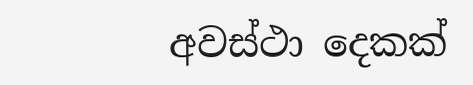අවස්ථා දෙකක්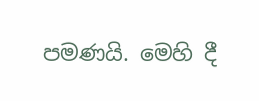පමණයි. මෙහි දී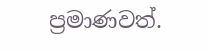ප්‍රමාණවත්.